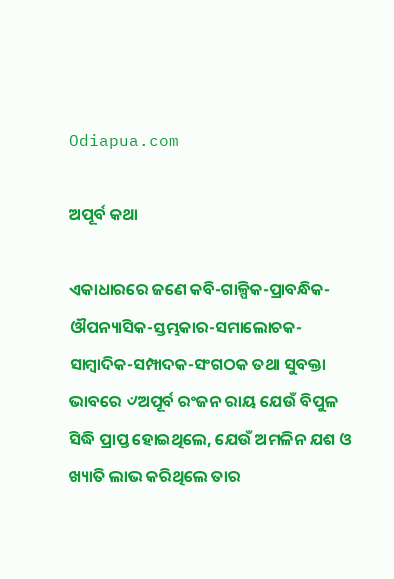Odiapua.com

ଅପୂର୍ବ କଥା

ଏକାଧାରରେ ଜଣେ କବି-ଗାଳ୍ପିକ-ପ୍ରାବନ୍ଧିକ-ଔପନ୍ୟାସିକ-ସ୍ତମ୍ଭକାର-ସମାଲୋଚକ-ସାମ୍ବାଦିକ-ସମ୍ପାଦକ-ସଂଗଠକ ତଥା ସୁବକ୍ତା ଭାବରେ ୰ଅପୂର୍ବ ରଂଜନ ରାୟ ଯେଉଁ ବିପୁଳ ସିଦ୍ଧି ପ୍ରାପ୍ତ ହୋଇଥିଲେ, ଯେଉଁ ଅମଳିନ ଯଶ ଓ ଖ୍ୟାତି ଲାଭ କରିଥିଲେ ତାର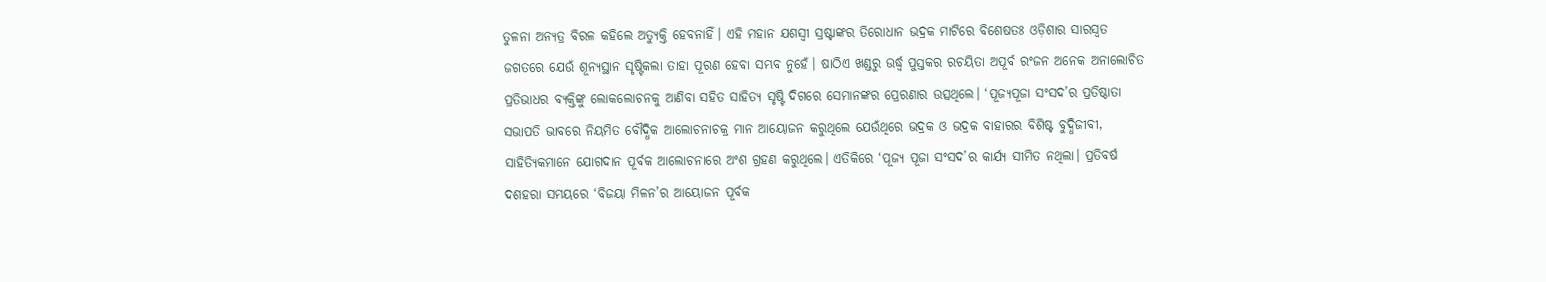ତୁଳନା ଅନ୍ୟତ୍ର ବିରଳ କହିଲେ ଅତ୍ୟୁକ୍ତି ହେବନାହିଁ। ଏହି ମହାନ ଯଶସ୍ୱୀ ସ୍ରଷ୍ଟାଙ୍କର ତିରୋଧାନ ଭଦ୍ରକ ମାଟିରେ ବିଶେଷତଃ ଓଡ଼ିଶାର ସାରସ୍ୱତ ଜଗତରେ ଯେଉଁ ଶୂନ୍ୟସ୍ଥାନ ସୃଷ୍ଟିକଲା ତାହା ପୂରଣ ହେବା ସମ୍ଭବ ନୁହେଁ। ଷାଠିଏ ଖଣ୍ଡରୁ ଉର୍ଦ୍ଧ୍ୱ ପୁସ୍ତକର ରଚୟିତା ଅପୂର୍ବ ରଂଜନ ଅନେକ ଅନାଲୋଚିତ ପ୍ରତିଭାଧର ବ୍ୟକ୍ତିଙ୍କୁ ଲୋକଲୋଚନକୁ ଆଣିବା ସହିତ ସାହିତ୍ୟ ସୃଷ୍ଟି ଦିଗରେ ସେମାନଙ୍କର ପ୍ରେରଣାର ଉତ୍ସଥିଲେ। ‘ପୂଜ୍ୟପୂଜା ସଂସଦ’ର ପ୍ରତିଷ୍ଠାତା ସଭାପତି ଭାବରେ ନିୟମିତ ବୌଦ୍ଧିକ ଆଲୋଚନାଚକ୍ର ମାନ ଆୟୋଜନ କରୁଥିଲେ ଯେଉଁଥିରେ ଭଦ୍ରକ ଓ ଭଦ୍ରକ ବାହାରର ବିଶିଷ୍ଟ ବୁଦ୍ଧିଜୀବୀ, ସାହିତ୍ୟିକମାନେ ଯୋଗଦାନ ପୂର୍ବକ ଆଲୋଚନାରେ ଅଂଶ ଗ୍ରହଣ କରୁଥିଲେ। ଏତିକିରେ ‘ପୂଜ୍ୟ ପୂଜା ସଂସଦ’ର କାର୍ଯ୍ୟ ସୀମିତ ନଥିଲା। ପ୍ରତିବର୍ଷ ଦଶହରା ସମୟରେ ‘ବିଜୟା ମିଳନ’ର ଆୟୋଜନ ପୂର୍ବକ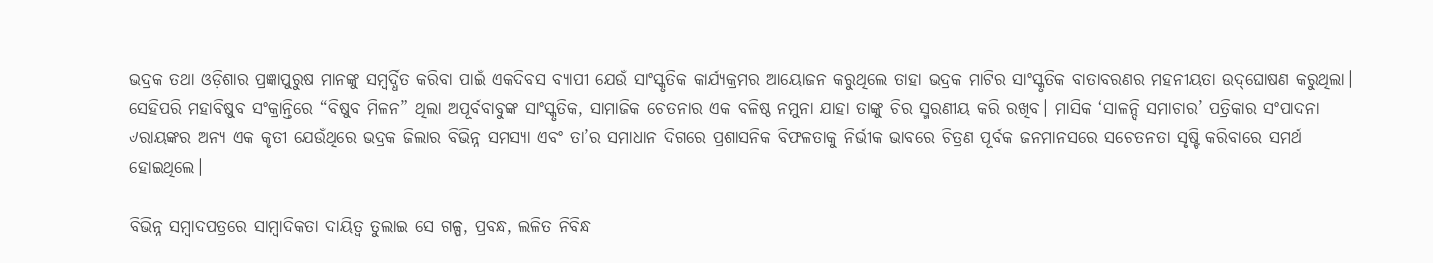ଭଦ୍ରକ ତଥା ଓଡ଼ିଶାର ପ୍ରଜ୍ଞାପୁରୁଷ ମାନଙ୍କୁ ସମ୍ବର୍ଦ୍ଧିତ କରିବା ପାଇଁ ଏକଦିବସ ବ୍ୟାପୀ ଯେଉଁ ସାଂସ୍କୃତିକ କାର୍ଯ୍ୟକ୍ରମର ଆୟୋଜନ କରୁଥିଲେ ତାହା ଭଦ୍ରକ ମାଟିର ସାଂସ୍କୃତିକ ବାତାବରଣର ମହନୀୟତା ଉଦ୍‌ଘୋଷଣ କରୁଥିଲା। ସେହିପରି ମହାବିଷୁବ ସଂକ୍ରାନ୍ତିରେ “ବିଷୁବ ମିଳନ” ଥିଲା ଅପୂର୍ବବାବୁଙ୍କ ସାଂସ୍କୃତିକ, ସାମାଜିକ ଚେତନାର ଏକ ବଳିଷ୍ଠ ନମୁନା ଯାହା ତାଙ୍କୁ ଚିର ସ୍ମରଣୀୟ କରି ରଖିବ। ମାସିକ ‘ସାଳନ୍ଦି ସମାଚାର’ ପତ୍ରିକାର ସଂପାଦନା ୰ରାୟଙ୍କର ଅନ୍ୟ ଏକ କୃତୀ ଯେଉଁଥିରେ ଭଦ୍ରକ ଜିଲାର ବିଭିନ୍ନ ସମସ୍ୟା ଏବଂ ତା’ର ସମାଧାନ ଦିଗରେ ପ୍ରଶାସନିକ ବିଫଳତାକୁ ନିର୍ଭୀକ ଭାବରେ ଚିତ୍ରଣ ପୂର୍ବକ ଜନମାନସରେ ସଚେତନତା ସୃଷ୍ଟି କରିବାରେ ସମର୍ଥ ହୋଇଥିଲେ।

ବିଭିନ୍ନ ସମ୍ବାଦପତ୍ରରେ ସାମ୍ବାଦିକତା ଦାୟିତ୍ୱ ତୁଲାଇ ସେ ଗଳ୍ପ, ପ୍ରବନ୍ଧ, ଲଳିତ ନିବିନ୍ଧ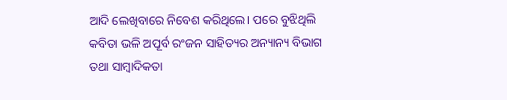ଆଦି ଲେଖିବାରେ ନିବେଶ କରିଥିଲେ। ପରେ ବୁଝିଥିଲି କବିତା ଭଳି ଅପୂର୍ବ ରଂଜନ ସାହିତ୍ୟର ଅନ୍ୟାନ୍ୟ ବିଭାଗ ତଥା ସାମ୍ବାଦିକତା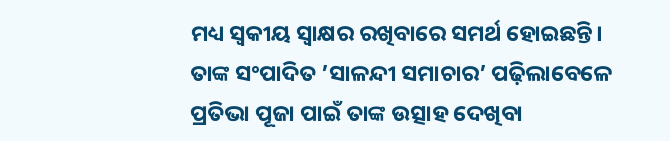ମଧ୍ୟ ସ୍ୱକୀୟ ସ୍ୱାକ୍ଷର ରଖିବାରେ ସମର୍ଥ ହୋଇଛନ୍ତି। ତାଙ୍କ ସଂପାଦିତ ’ସାଳନ୍ଦୀ ସମାଚାର’ ପଢ଼ିଲାବେଳେ ପ୍ରତିଭା ପୂଜା ପାଇଁ ତାଙ୍କ ଉତ୍ସାହ ଦେଖିବା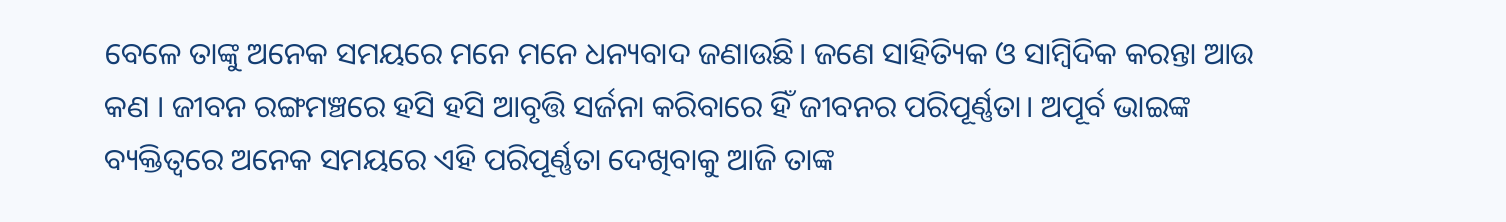ବେଳେ ତାଙ୍କୁ ଅନେକ ସମୟରେ ମନେ ମନେ ଧନ୍ୟବାଦ ଜଣାଉଛି। ଜଣେ ସାହିତ୍ୟିକ ଓ ସାମ୍ବିଦିକ କରନ୍ତା ଆଉ କଣ । ଜୀବନ ରଙ୍ଗମଞ୍ଚରେ ହସି ହସି ଆବୃତ୍ତି ସର୍ଜନା କରିବାରେ ହିଁ ଜୀବନର ପରିପୂର୍ଣ୍ଣତା। ଅପୂର୍ବ ଭାଇଙ୍କ ବ୍ୟକ୍ତିତ୍ୱରେ ଅନେକ ସମୟରେ ଏହି ପରିପୂର୍ଣ୍ଣତା ଦେଖିବାକୁ ଆଜି ତାଙ୍କ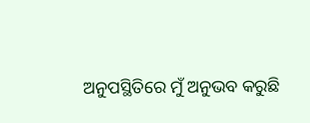ଅନୁପସ୍ଥିତିରେ ମୁଁ ଅନୁଭବ କରୁଛି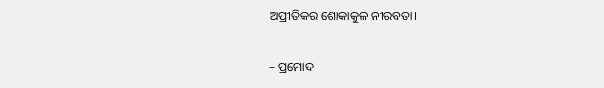ଅପ୍ରୀତିକର ଶୋକାକୁଳ ନୀରବତା।

– ପ୍ରମୋଦ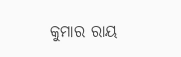କୁମାର ରାୟ